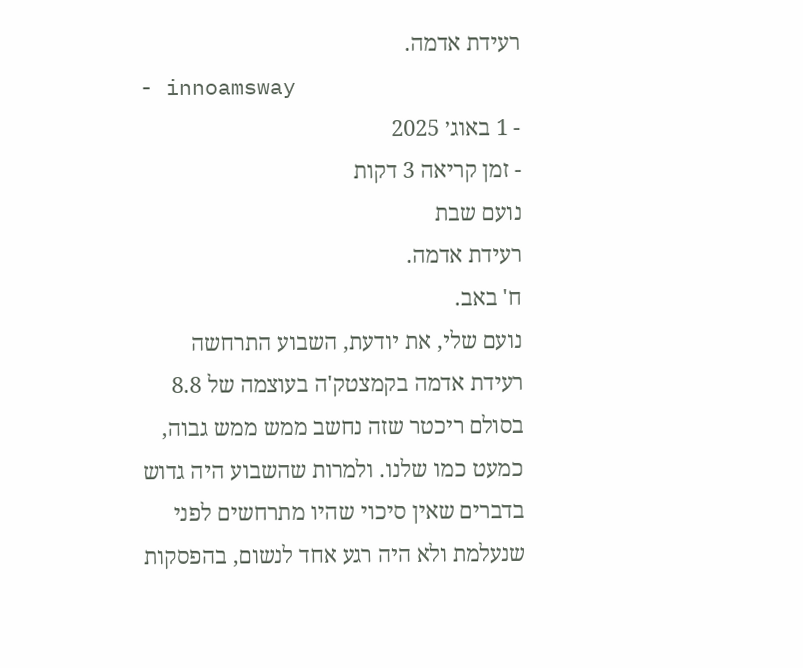רעידת אדמה.
- innoamsway
- 1 באוג׳ 2025
- זמן קריאה 3 דקות
נועם שבת
רעידת אדמה.
ח' באב.
נועם שלי, את יודעת, השבוע התרחשה רעידת אדמה בקמצטק'ה בעוצמה של 8.8 בסולם ריכטר שזה נחשב ממש ממש גבוה, כמעט כמו שלנו. ולמרות שהשבוע היה גדוש בדברים שאין סיכוי שהיו מתרחשים לפני שנעלמת ולא היה רגע אחד לנשום, בהפסקות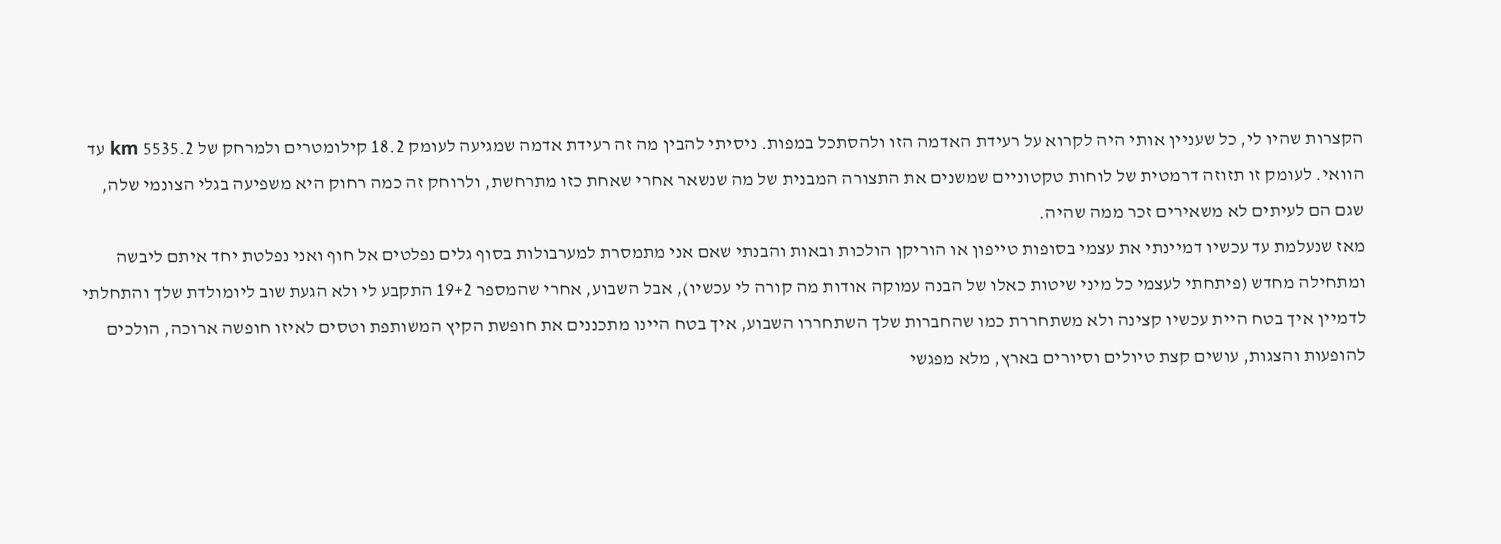הקצרות שהיו לי, כל שעניין אותי היה לקרוא על רעידת האדמה הזו ולהסתכל במפות. ניסיתי להבין מה זה רעידת אדמה שמגיעה לעומק 18.2 קילומטרים ולמרחק של 5535.2 km עד הוואי. לעומק זו תזוזה דרמטית של לוחות טקטוניים שמשנים את התצורה המבנית של מה שנשאר אחרי שאחת כזו מתרחשת, ולרוחק זה כמה רחוק היא משפיעה בגלי הצונמי שלה, שגם הם לעיתים לא משאירים זכר ממה שהיה.
מאז שנעלמת עד עכשיו דמיינתי את עצמי בסופות טייפון או הוריקן הולכות ובאות והבנתי שאם אני מתמסרת למערבולות בסוף גלים נפלטים אל חוף ואני נפלטת יחד איתם ליבשה ומתחילה מחדש (פיתחתי לעצמי כל מיני שיטות כאלו של הבנה עמוקה אודות מה קורה לי עכשיו), אבל השבוע, אחרי שהמספר 19+2 התקבע לי ולא הגעת שוב ליומולדת שלך והתחלתי לדמיין איך בטח היית עכשיו קצינה ולא משתחררת כמו שהחברות שלך השתחררו השבוע, איך בטח היינו מתכננים את חופשת הקיץ המשותפת וטסים לאיזו חופשה ארוכה, הולכים להופעות והצגות, עושים קצת טיולים וסיורים בארץ, מלא מפגשי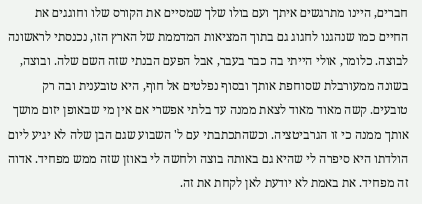חברים, היינו מתרגשים איתך ועם בולו שלך שמסיים את הקורס שלו וחוגגים את החיים כמו שנהגנו לחגוג גם בתוך המציאות המדממת של הארץ הזו, נכנסתי לראשונה לבוצה. כלומר, אולי הייתי בה כבר בעבר, אבל הפעם הבנתי שזה השם שלה. ובוצה, בשונה ממעורבלת שסוחפת אותך ובסוף נפלטים אל חוף, היא טובענית ובה רק טובעים. קשה מאוד מאוד לצאת ממנה עד בלתי אפשרי אם אין מי שבאופן יזום מושך אותך ממנה כי זו הגרביטציה. וכשהתכתבתי עם ל' השבוע שגם הבן שלה לא יגיע ליום הולדתו היא סיפרה לי שהיא גם באותה בוצה ולחשה לי באוזן שזה ממש מפחיד. אדוה זה מפחיד. את באמת לא יודעת לאן לקחת את זה.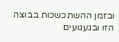ובזמן ההשתכשכות בבוצה הזו ובגעגועים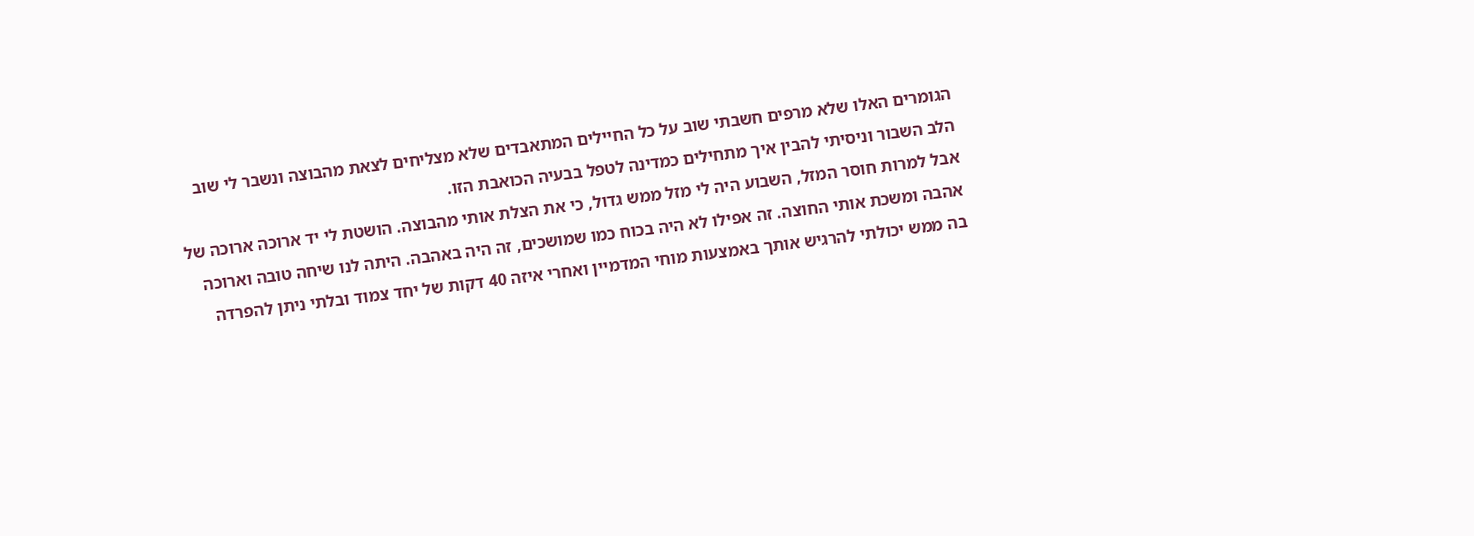הגומרים האלו שלא מרפים חשבתי שוב על כל החיילים המתאבדים שלא מצליחים לצאת מהבוצה ונשבר לי שוב הלב השבור וניסיתי להבין איך מתחילים כמדינה לטפל בבעיה הכואבת הזו.
אבל למרות חוסר המזל, השבוע היה לי מזל ממש גדול, כי את הצלת אותי מהבוצה. הושטת לי יד ארוכה ארוכה של אהבה ומשכת אותי החוצה. זה אפילו לא היה בכוח כמו שמושכים, זה היה באהבה. היתה לנו שיחה טובה וארוכה בה ממש יכולתי להרגיש אותך באמצעות מוחי המדמיין ואחרי איזה 40 דקות של יחד צמוד ובלתי ניתן להפרדה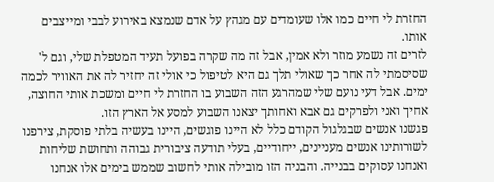החזרת לי חיים כמו אלו שעומדים עם מגהץ על אדם שנמצא באירוע לבבי ומייצבים אותו.
לזרים זה נשמע מוזר ולא אמין, אבל זה מה שקרה בפועל תעיד המטפלת שלי, וגם ל' שסיסמתי לה אחר כך שאולי תלך גם היא לטיפול כי אולי זה יחזיר לה את האוויר לכמה ימים. אבל דעי נועם שלי שמהרגע הזה השבוע בו החזרת לי חיים ומשכת אותי החוצה, אחיך ואני ולפרקים גם אבא ואחותך יצאנו השבוע למסע אל הארץ הזו.
פגשנו אנשים שבגלגול הקודם כלל לא היינו פוגשים, היינו בעשיה בלתי פוסקת, צירפנו לשורותינו אנשים מעניינים, ייחודיים, בעלי תודעה ציבורית גבוהה ותחושת שליחות ואנחנו עסוקים בבנייה. והבניה הזו מובילה אותי לחשוב שממש בימים אלו אנחנו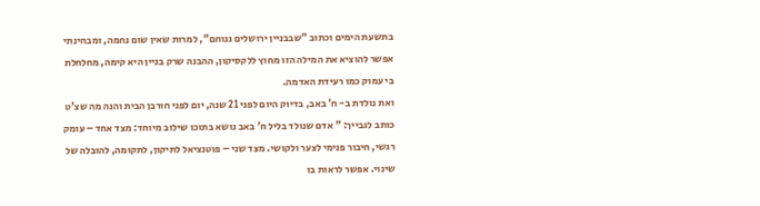בתשעת הימים וכתוב "שבבניין ירושלים ננוחם", למרות שאין שום נחמה, ומבחינתי אפשר להוציא את המילה הזו מחוץ ללקסיקון, ההבנה שרק בניין היא קימה, מחלחלת בי עמוק כמו רעידת האדמה.
ואת נולדת ב- ח' באב, בדיוק היום לפני 21 שנה, יום לפני חורבן הבית והנה מה שצ'ט כותב לגבייך: " אדם שנולד בליל ח' באב נושא בתוכו שילוב מיוחד: מצד אחד – עומק רגשי, חיבור פנימי לצער ולקושי. מצד שני – פוטנציאל לתיקון, לתקומה, להובלה של שינוי. אפשר לראות בו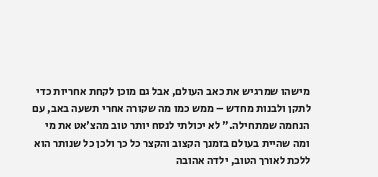מישהו שמרגיש את כאב העולם, אבל גם מוכן לקחת אחריות כדי לתקן ולבנות מחדש – ממש כמו מה שקורה אחרי תשעה באב, עם הנחמה שמתחילה." לא יכולתי לנסח יותר טוב מהצ'אט את מי ומה שהיית בעולם בזמנך הקצוב והקצר כל כך ולכן כל שנותר הוא ללכת לאורך הטוב, ילדה אהובה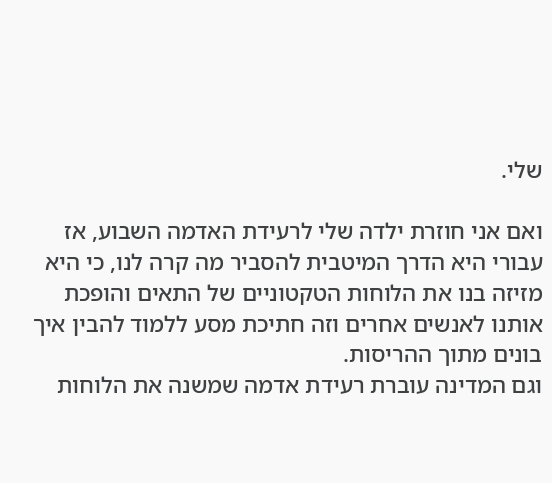שלי.

ואם אני חוזרת ילדה שלי לרעידת האדמה השבוע, אז עבורי היא הדרך המיטבית להסביר מה קרה לנו, כי היא מזיזה בנו את הלוחות הטקטוניים של התאים והופכת אותנו לאנשים אחרים וזה חתיכת מסע ללמוד להבין איך בונים מתוך ההריסות.
וגם המדינה עוברת רעידת אדמה שמשנה את הלוחות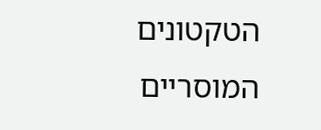הטקטונים המוסריים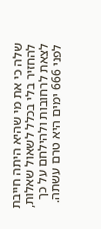שלה כי את מי שהיא היתה חייבת להחזיר בלי בכלל לשאול שאלות, לצאת לרחובות ולהילחם על כך לפני 666 ימים היא טרם עשתה.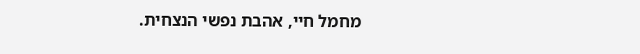מחמל חיי, אהבת נפשי הנצחית.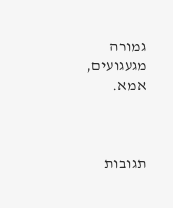גמורה מגעגועים,
אמא.



תגובות